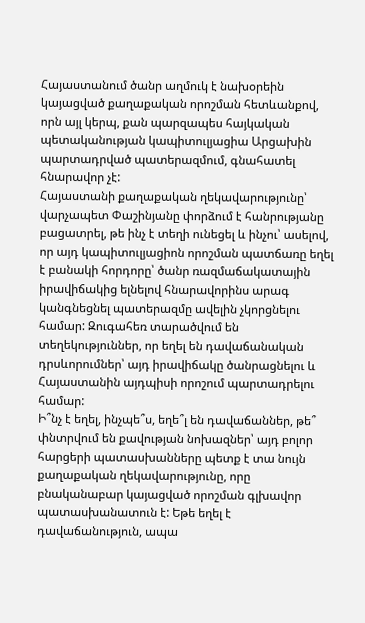Հայաստանում ծանր աղմուկ է նախօրեին կայացված քաղաքական որոշման հետևանքով, որն այլ կերպ, քան պարզապես հայկական պետականության կապիտուլյացիա Արցախին պարտադրված պատերազմում, գնահատել հնարավոր չէ:
Հայաստանի քաղաքական ղեկավարությունը՝ վարչապետ Փաշինյանը փորձում է հանրությանը բացատրել, թե ինչ է տեղի ունեցել և ինչու՝ ասելով, որ այդ կապիտուլյացիոն որոշման պատճառը եղել է բանակի հորդորը՝ ծանր ռազմաճակատային իրավիճակից ելնելով հնարավորինս արագ կանգնեցնել պատերազմը ավելին չկորցնելու համար: Զուգահեռ տարածվում են տեղեկություններ, որ եղել են դավաճանական դրսևորումներ՝ այդ իրավիճակը ծանրացնելու և Հայաստանին այդպիսի որոշում պարտադրելու համար:
Ի՞նչ է եղել, ինչպե՞ս, եղե՞լ են դավաճաններ, թե՞ փնտրվում են քավության նոխազներ՝ այդ բոլոր հարցերի պատասխանները պետք է տա նույն քաղաքական ղեկավարությունը, որը բնականաբար կայացված որոշման գլխավոր պատասխանատուն է: Եթե եղել է դավաճանություն, ապա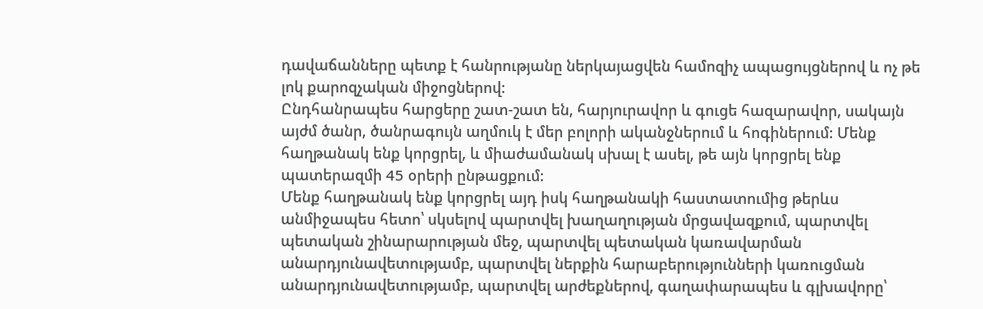դավաճանները պետք է հանրությանը ներկայացվեն համոզիչ ապացույցներով և ոչ թե լոկ քարոզչական միջոցներով:
Ընդհանրապես հարցերը շատ-շատ են, հարյուրավոր և գուցե հազարավոր, սակայն այժմ ծանր, ծանրագույն աղմուկ է մեր բոլորի ականջներում և հոգիներում: Մենք հաղթանակ ենք կորցրել, և միաժամանակ սխալ է ասել, թե այն կորցրել ենք պատերազմի 45 օրերի ընթացքում:
Մենք հաղթանակ ենք կորցրել այդ իսկ հաղթանակի հաստատումից թերևս անմիջապես հետո՝ սկսելով պարտվել խաղաղության մրցավազքում, պարտվել պետական շինարարության մեջ, պարտվել պետական կառավարման անարդյունավետությամբ, պարտվել ներքին հարաբերությունների կառուցման անարդյունավետությամբ, պարտվել արժեքներով, գաղափարապես և գլխավորը՝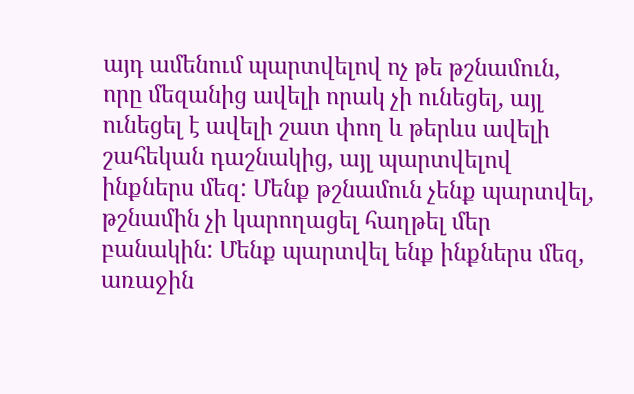այդ ամենում պարտվելով ոչ թե թշնամուն, որը մեզանից ավելի որակ չի ունեցել, այլ ունեցել է ավելի շատ փող և թերևս ավելի շահեկան դաշնակից, այլ պարտվելով ինքներս մեզ: Մենք թշնամուն չենք պարտվել, թշնամին չի կարողացել հաղթել մեր բանակին: Մենք պարտվել ենք ինքներս մեզ, առաջին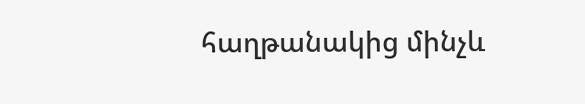հաղթանակից մինչև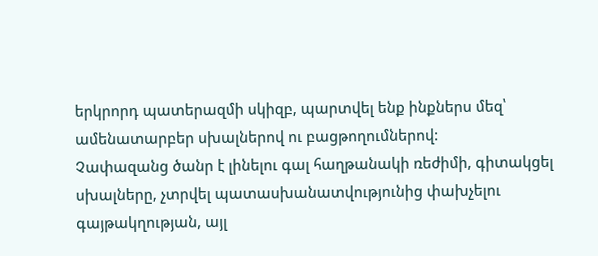երկրորդ պատերազմի սկիզբ, պարտվել ենք ինքներս մեզ՝ ամենատարբեր սխալներով ու բացթողումներով:
Չափազանց ծանր է լինելու գալ հաղթանակի ռեժիմի, գիտակցել սխալները, չտրվել պատասխանատվությունից փախչելու գայթակղության, այլ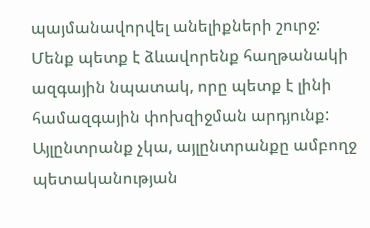պայմանավորվել անելիքների շուրջ: Մենք պետք է ձևավորենք հաղթանակի ազգային նպատակ, որը պետք է լինի համազգային փոխզիջման արդյունք: Այլընտրանք չկա, այլընտրանքը ամբողջ պետականության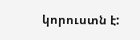կորուստն է: